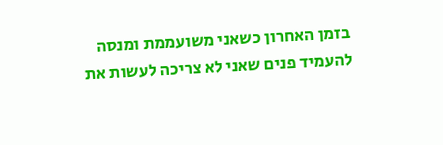בזמן האחרון כשאני משועממת ומנסה להעמיד פנים שאני לא צריכה לעשות את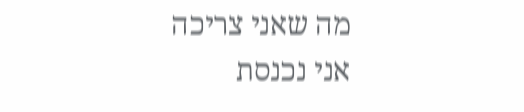מה שאני צריכה אני נכנסת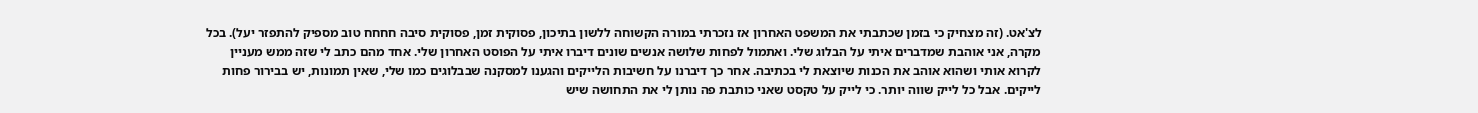לצ'אט. (זה מצחיק כי בזמן שכתבתי את המשפט האחרון אז נזכרתי במורה הקשוחה ללשון בתיכון, פסוקית זמן, פסוקית סיבה חחחח טוב מספיק להתפזר יעל). בכל מקרה, אני אוהבת שמדברים איתי על הבלוג שלי. ואתמול לפחות שלושה אנשים שונים דיברו איתי על הפוסט האחרון שלי. אחד מהם כתב לי שזה ממש מעניין לקרוא אותי ושהוא אוהב את הכנות שיוצאת לי בכתיבה. אחר כך דיברנו על חשיבות הלייקים והגענו למסקנה שבבלוגים כמו שלי, שאין תמונות, יש בבירור פחות לייקים. אבל כל לייק שווה יותר. כי לייק על טקסט שאני כותבת פה נותן לי את התחושה שיש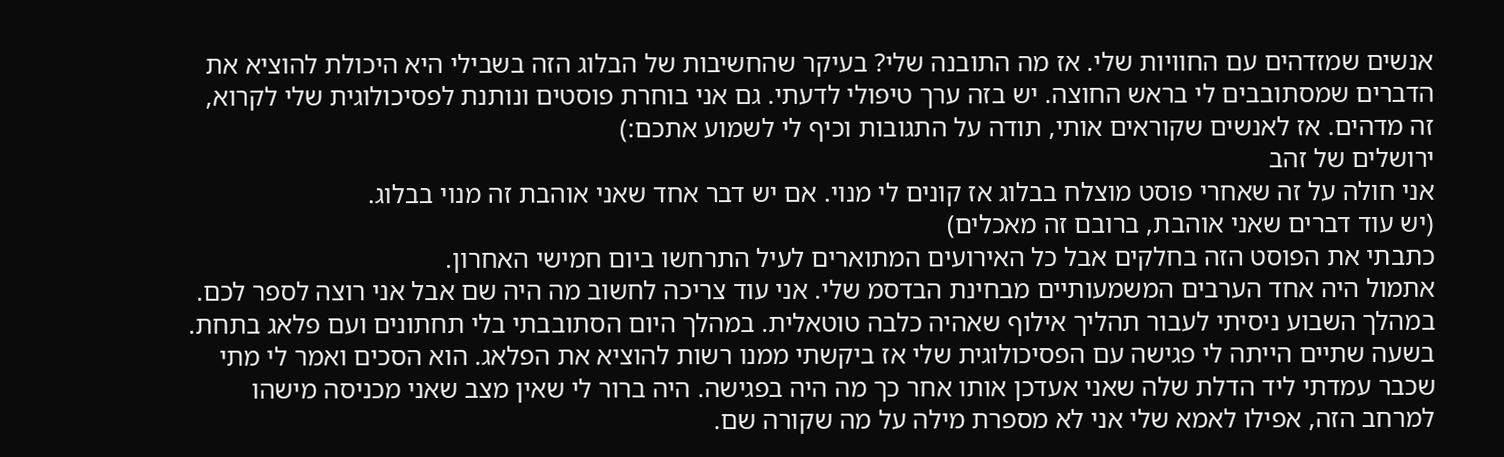אנשים שמזדהים עם החוויות שלי. אז מה התובנה שלי? בעיקר שהחשיבות של הבלוג הזה בשבילי היא היכולת להוציא את הדברים שמסתובבים לי בראש החוצה. יש בזה ערך טיפולי לדעתי. גם אני בוחרת פוסטים ונותנת לפסיכולוגית שלי לקרוא, זה מדהים. אז לאנשים שקוראים אותי, תודה על התגובות וכיף לי לשמוע אתכם:)
ירושלים של זהב
אני חולה על זה שאחרי פוסט מוצלח בבלוג אז קונים לי מנוי. אם יש דבר אחד שאני אוהבת זה מנוי בבלוג.
(יש עוד דברים שאני אוהבת, ברובם זה מאכלים)
כתבתי את הפוסט הזה בחלקים אבל כל האירועים המתוארים לעיל התרחשו ביום חמישי האחרון.
אתמול היה אחד הערבים המשמעותיים מבחינת הבדסמ שלי. אני עוד צריכה לחשוב מה היה שם אבל אני רוצה לספר לכם.
במהלך השבוע ניסיתי לעבור תהליך אילוף שאהיה כלבה טוטאלית. במהלך היום הסתובבתי בלי תחתונים ועם פלאג בתחת. בשעה שתיים הייתה לי פגישה עם הפסיכולוגית שלי אז ביקשתי ממנו רשות להוציא את הפלאג. הוא הסכים ואמר לי מתי שכבר עמדתי ליד הדלת שלה שאני אעדכן אותו אחר כך מה היה בפגישה. היה ברור לי שאין מצב שאני מכניסה מישהו למרחב הזה, אפילו לאמא שלי אני לא מספרת מילה על מה שקורה שם.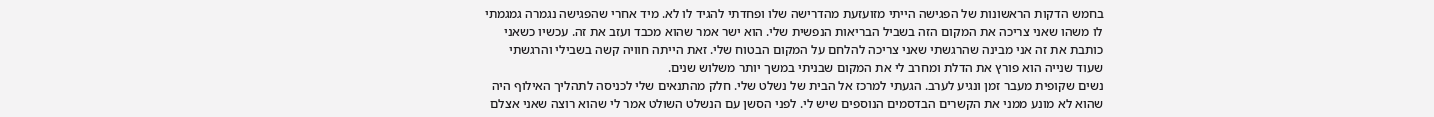בחמש הדקות הראשונות של הפגישה הייתי מזועזעת מהדרישה שלו ופחדתי להגיד לו לא. מיד אחרי שהפגישה נגמרה גמגמתי לו משהו שאני צריכה את המקום הזה בשביל הבריאות הנפשית שלי. הוא ישר אמר שהוא מכבד ועזב את זה. עכשיו כשאני כותבת את זה אני מבינה שהרגשתי שאני צריכה להלחם על המקום הבטוח שלי. זאת הייתה חוויה קשה בשבילי והרגשתי שעוד שנייה הוא פורץ את הדלת ומחרב לי את המקום שבניתי במשך יותר משלוש שנים.
נשים שקופית מעבר זמן ונגיע לערב. הגעתי למרכז אל הבית של נשלט שלי. חלק מהתנאים שלי לכניסה לתהליך האילוף היה שהוא לא מונע ממני את הקשרים הבדסמים הנוספים שיש לי. לפני הסשן עם הנשלט השולט אמר לי שהוא רוצה שאני אצלם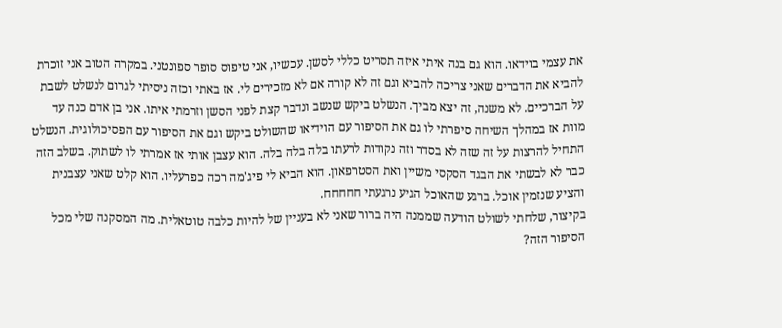את עצמי בוידאו. הוא גם בנה איתי איזה תסריט כללי לסשן. עכשיו, אני טיפוס סופר ספונטני. במקרה הטוב אני זוכרת להביא את הדברים שאני צריכה להביא וגם זה לא קורה אם לא מזכירים לי. אז באתי וכזה ניסיתי לגרום לנשלט לשבת על הברכיים. לא משנה, זה יצא מביך. הנשלט ביקש שנשב ונדבר קצת לפני הסשן וזרמתי איתו. אני בן אדם כנה עד מוות אז במהלך השיחה סיפרתי לו גם את הסיפור עם הוידיאו שהשולט ביקש וגם את הסיפור עם הפסיכולוגית. הנשלט התחיל להרצות על זה שזה לא בסדר וזה נקודות לרעתו בלה בלה בלה. הוא עצבן אותי אז אמרתי לו לשתוק. בשלב הזה כבר לא לבשתי את הבגד הסקסי משיין ואת הסטרפאון. הוא הביא לי פיג'מה רכה כפרעליו. הוא קלט שאני עצבנית והציע שנזמין אוכל. ברגע שהאוכל הגיע נרגעתי חחחחח.
בקיצור, שלחתי לשולט הודעה שממנה היה ברור שאני לא בעניין של להיות כלבה טוטאלית. מה המסקנה שלי מכל הסיפור הזה?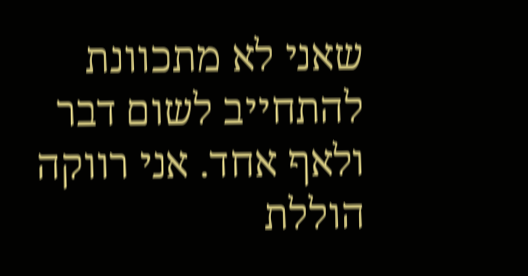שאני לא מתכוונת להתחייב לשום דבר ולאף אחד. אני רווקה הוללת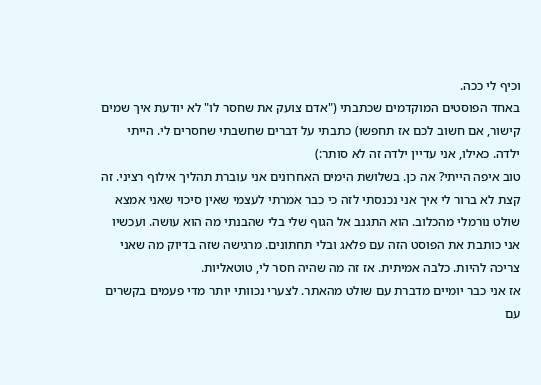וכיף לי ככה.
באחד הפוסטים המוקדמים שכתבתי ("אדם צועק את שחסר לו" לא יודעת איך שמים קישור, אם חשוב לכם אז תחפשו) כתבתי על דברים שחשבתי שחסרים לי. הייתי ילדה. כאילו, אני עדיין ילדה זה לא סותר:)
טוב איפה הייתי? אה כן. בשלושת הימים האחרונים אני עוברת תהליך אילוף רציני. זה קצת לא ברור לי איך אני נכנסתי לזה כי כבר אמרתי לעצמי שאין סיכוי שאני אמצא שולט נורמלי מהכלוב. הוא התגנב אל הגוף שלי בלי שהבנתי מה הוא עושה. ועכשיו אני כותבת את הפוסט הזה עם פלאג ובלי תחתונים. מרגישה שזה בדיוק מה שאני צריכה להיות. כלבה אמיתית. אז זה מה שהיה חסר לי, טוטאליות.
אז אני כבר יומיים מדברת עם שולט מהאתר. לצערי נכוותי יותר מדי פעמים בקשרים עם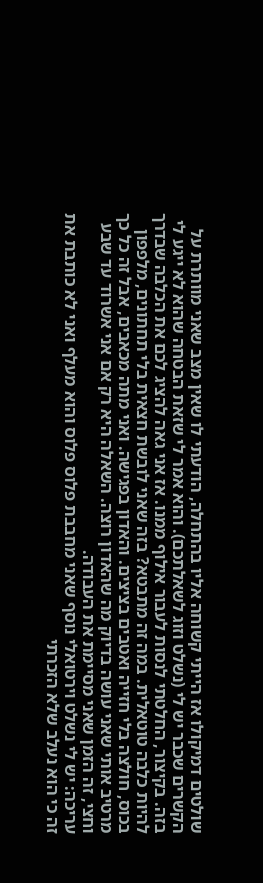שולטים דמיקולו אז הייתי קשוחה אליו בהתחלה, הודעתי לו שאין מצב שאני מוותרת על הקשרים שכבר יש לי (נשלט וזוג לשאלתכם). והוא אמר לי שזאת הבטחה שהוא לא ייגע לי בזה. בקיצור, החלטתי לנסות לעבור אילוף ממנו. אז אני גאה להציג לכם את הכלבה שבדרך להיות כלבה טוטאלית. במה זה מתבטא? בזה שאני לובשת חצאית בלי תחתונים, מלפפון בכוס, חולצה בלי חזייה ואטבים בציצים. והאדון בפגישה. ואני מתה מכאבים, אבל זה כל כך מרטיב אותי שאני עושה בדיוק מה שהאדון רוצה. השאלה היא רק אם אני אשרוד עד שבע וחצי, זה הזמן שאני מסיימת את העבודה.
עריכה: יש לי נשלט וירטואלי נוסף שאני מחבבת פלוס פלוס והוא מעלף ואני לא כותבת את זה כי הוא נעלב שלא הזכרתי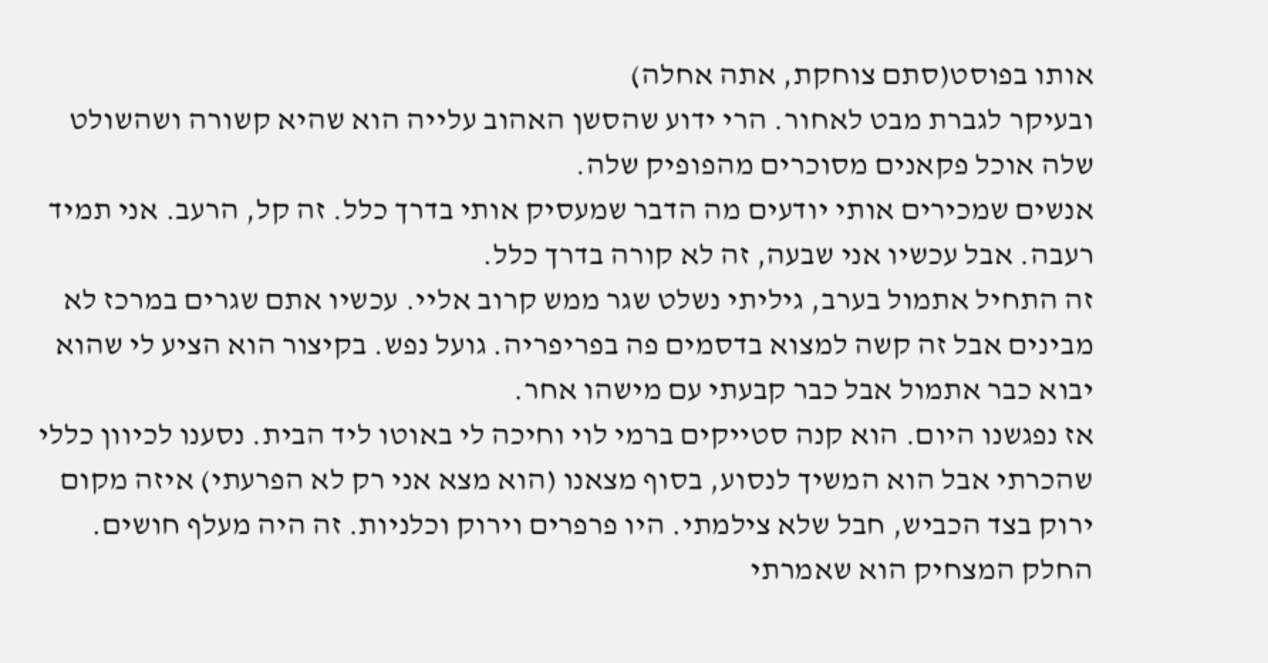אותו בפוסט(סתם צוחקת, אתה אחלה)
ובעיקר לגברת מבט לאחור. הרי ידוע שהסשן האהוב עלייה הוא שהיא קשורה ושהשולט שלה אוכל פקאנים מסוכרים מהפופיק שלה.
אנשים שמכירים אותי יודעים מה הדבר שמעסיק אותי בדרך כלל. זה קל, הרעב. אני תמיד רעבה. אבל עכשיו אני שבעה, זה לא קורה בדרך כלל.
זה התחיל אתמול בערב, גיליתי נשלט שגר ממש קרוב אליי. עכשיו אתם שגרים במרכז לא מבינים אבל זה קשה למצוא בדסמים פה בפריפריה. גועל נפש. בקיצור הוא הציע לי שהוא יבוא כבר אתמול אבל כבר קבעתי עם מישהו אחר.
אז נפגשנו היום. הוא קנה סטייקים ברמי לוי וחיכה לי באוטו ליד הבית. נסענו לכיוון כללי שהכרתי אבל הוא המשיך לנסוע, בסוף מצאנו (הוא מצא אני רק לא הפרעתי) איזה מקום ירוק בצד הכביש, חבל שלא צילמתי. היו פרפרים וירוק וכלניות. זה היה מעלף חושים. החלק המצחיק הוא שאמרתי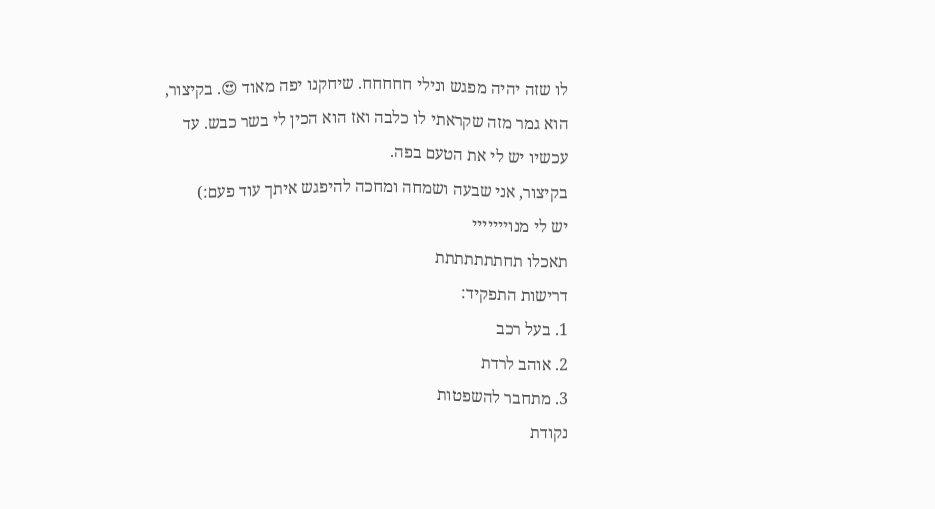לו שזה יהיה מפגש ונילי חחחחח. שיחקנו יפה מאוד 😍. בקיצור, הוא גמר מזה שקראתי לו כלבה ואז הוא הכין לי בשר כבש. עד עכשיו יש לי את הטעם בפה.
בקיצור, אני שבעה ושמחה ומחכה להיפגש איתך עוד פעם:)
יש לי מנוייייייי
תאכלו תחתתתתתתת
דרישות התפקיד:
1. בעל רכב
2. אוהב לרדת
3. מתחבר להשפטות
נקודת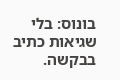בונוס: בלי שגיאות כתיב בבקשה.